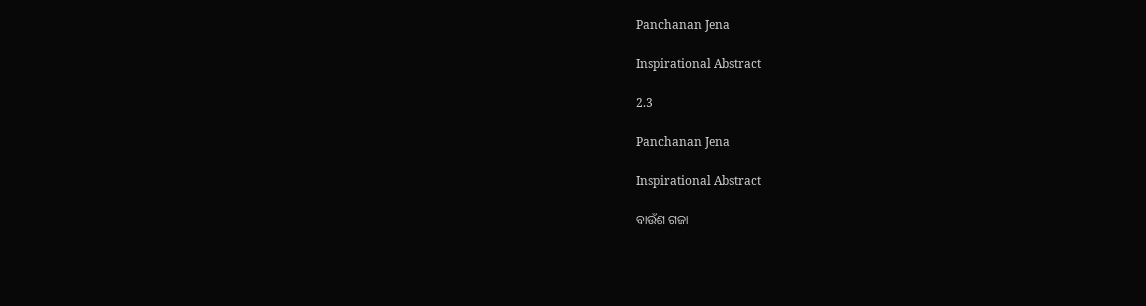Panchanan Jena

Inspirational Abstract

2.3

Panchanan Jena

Inspirational Abstract

ବାଉଁଶ ଗଜା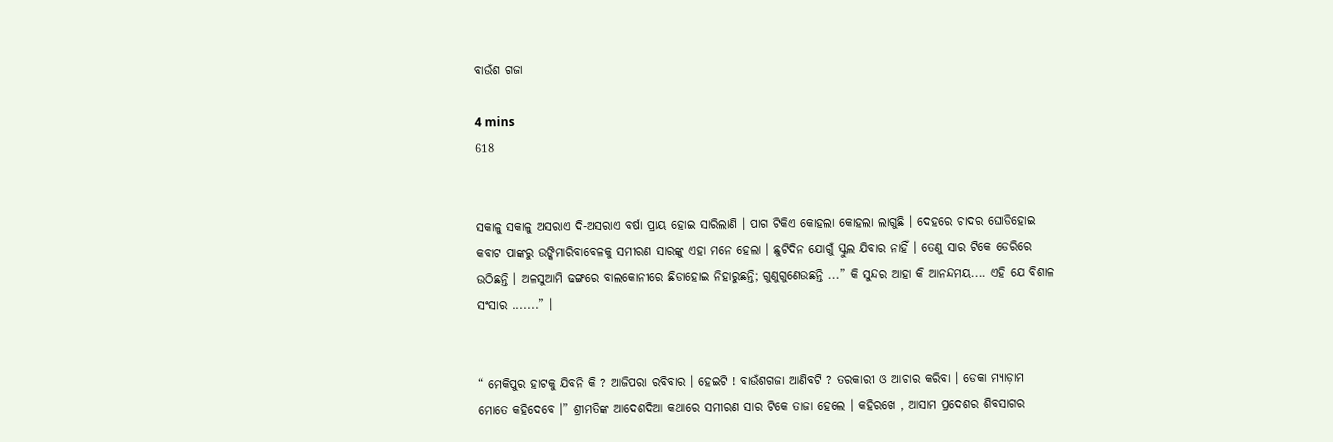ବାଉଁଶ ଗଜା

4 mins
618


ସକାଳୁ ସକାଳୁ ଅସରାଏ ଦି-ଅସରାଏ ବର୍ଷା ପ୍ରାୟ ହୋଇ ସାରିଲାଣି । ପାଗ ଟିକିଏ କୋହଲା କୋହଲା ଲାଗୁଛି । ଦେହରେ ଚାଦର ଘୋଡିହୋଇ କବାଟ ପାଙ୍କରୁ ଉଙ୍କିମାରିବାବେଳକୁ ସମୀରଣ ସାରଙ୍କୁ ଏହା ମନେ ହେଲା । ଛୁଟିଦିନ ଯୋଗୁଁ ସ୍କୁଲ ଯିବାର ନାହିଁ । ତେଣୁ ସାର ଟିକେ ଡେରିରେ ଉଠିଛନ୍ତି । ଅଳସୁଆମି ଢଙ୍ଗରେ ବାଲକୋନୀରେ ଛିଡାହୋଇ ନିହାରୁଛନ୍ତି; ଗୁଣୁଗୁଣେଉଛନ୍ତି ...” କି ସୁନ୍ଦର ଆହା କି ଆନନ୍ଦମୟ.... ଏହି ଯେ ବିଶାଳ ସଂସାର .......” ।


“ ମେକିପୁର ହାଟକୁ ଯିବନି କି ? ଆଜିପରା ରବିବାର । ହେଇଟି ! ବାଉଁଶଗଜା ଆଣିବଟି ? ତରକାରୀ ଓ ଆଚାର କରିବା । ଡେକା ମ୍ୟାଡ଼ାମ ମୋତେ କହିଦେବେ ।” ଶ୍ରୀମତିଙ୍କ ଆଦେଶଦିଆ କଥାରେ ସମୀରଣ ସାର ଟିକେ ତାଜା ହେଲେ । କହିରଖେ , ଆସାମ ପ୍ରଦେଶର ଶିବସାଗର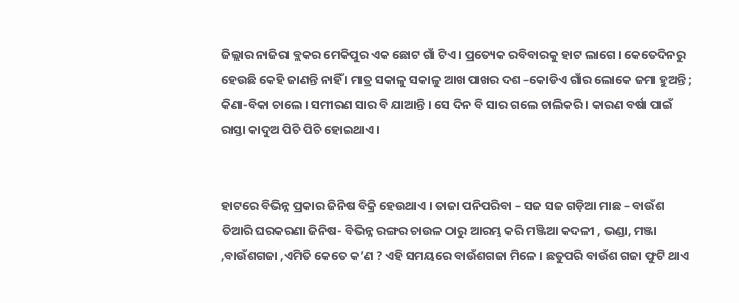ଜିଲ୍ଲାର ନାଜିରା ବ୍ଲକର ମେକିପୁର ଏକ ଛୋଟ ଗାଁ ଟିଏ । ପ୍ରତ୍ୟେକ ରବିବାରକୁ ହାଟ ଲାଗେ । କେତେଦିନରୁ ହେଉଛି କେହି ଜାଣନ୍ତି ନାହିଁ । ମାତ୍ର ସକାଳୁ ସକାଳୁ ଆଖ ପାଖର ଦଶ –କୋଡିଏ ଗାଁର ଲୋକେ ଜମା ହୁଅନ୍ତି ; କିଣା-ବିକା ଚାଲେ । ସମୀରଣ ସାର ବି ଯାଆନ୍ତି । ସେ ଦିନ ବି ସାର ଗଲେ ଚାଲିକରି । କାରଣ ବର୍ଷା ପାଇଁ ରାସ୍ତା କାଦୁଅ ପିଚି ପିଚି ହୋଇଥାଏ ।


ହାଟରେ ବିଭିନ୍ନ ପ୍ରକାର ଜିନିଷ ବିକ୍ରି ହେଉଥାଏ । ତାଜା ପନିପରିବା – ସଜ ସଜ ଗଡ଼ିଆ ମାଛ – ବାଉଁଶ ତିଆରି ଘରକରଣା ଜିନିଷ- ବିଭିନ୍ନ ରଙ୍ଗର ଚାଉଳ ଠାରୁ ଆରମ୍ଭ କରି ମଞ୍ଜିଆ କଦଳୀ , ଭଣ୍ଡା, ମଞ୍ଜା ,ବାଉଁଶଗଜା ,ଏମିତି କେତେ କ’ଣ ? ଏହି ସମୟରେ ବାଉଁଶଗଜା ମିଳେ । ଛତୁପରି ବାଉଁଶ ଗଜା ଫୁଟି ଥାଏ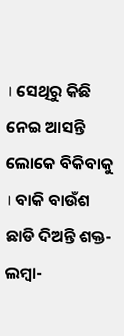। ସେଥିରୁ କିଛି ନେଇ ଆସନ୍ତି ଲୋକେ ବିକିବାକୁ । ବାକି ବାଉଁଶ ଛାଡି ଦିଅନ୍ତି ଶକ୍ତ-ଲମ୍ବା-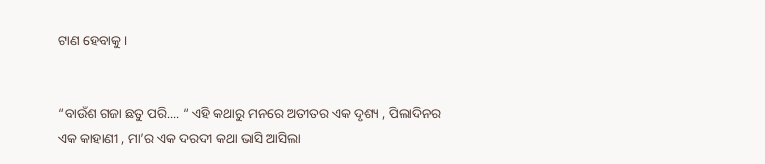ଟାଣ ହେବାକୁ ।


“ବାଉଁଶ ଗଜା ଛତୁ ପରି.... “ ଏହି କଥାରୁ ମନରେ ଅତୀତର ଏକ ଦୃଶ୍ୟ , ପିଲାଦିନର ଏକ କାହାଣୀ , ମା’ର ଏକ ଦରଦୀ କଥା ଭାସି ଆସିଲା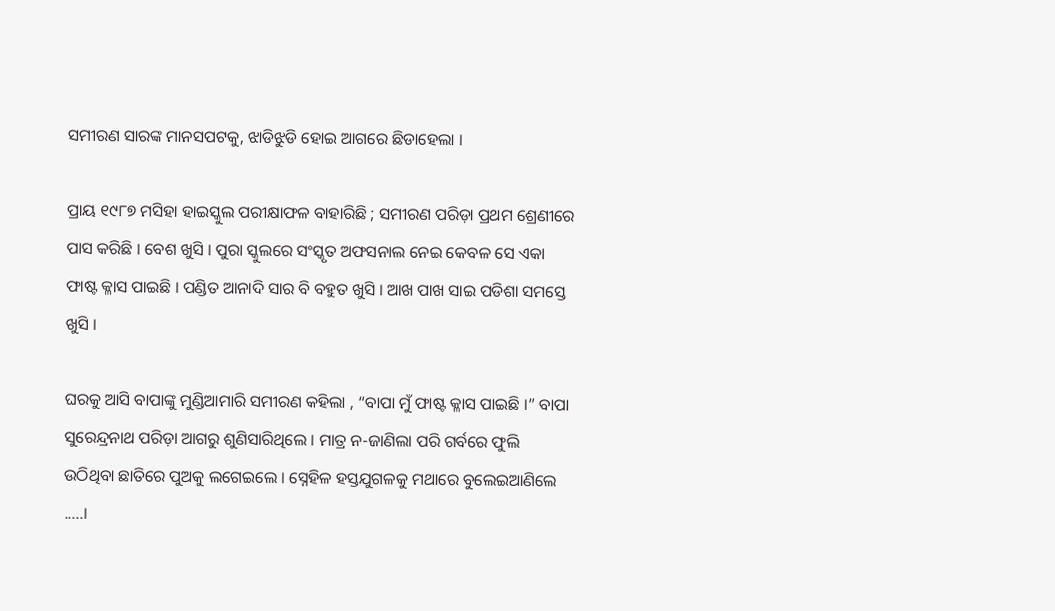ସମୀରଣ ସାରଙ୍କ ମାନସପଟକୁ, ଝାଡିଝୁଡି ହୋଇ ଆଗରେ ଛିଡାହେଲା ।

ପ୍ରାୟ ୧୯୮୭ ମସିହା ହାଇସ୍କୁଲ ପରୀକ୍ଷାଫଳ ବାହାରିଛି ; ସମୀରଣ ପରିଡ଼ା ପ୍ରଥମ ଶ୍ରେଣୀରେ ପାସ କରିଛି । ବେଶ ଖୁସି । ପୁରା ସ୍କୁଲରେ ସଂସ୍କୃତ ଅଫସନାଲ ନେଇ କେବଳ ସେ ଏକା ଫାଷ୍ଟ କ୍ଳାସ ପାଇଛି । ପଣ୍ଡିତ ଆନାଦି ସାର ବି ବହୁତ ଖୁସି । ଆଖ ପାଖ ସାଇ ପଡିଶା ସମସ୍ତେ ଖୁସି ।

ଘରକୁ ଆସି ବାପାଙ୍କୁ ମୁଣ୍ଡିଆମାରି ସମୀରଣ କହିଲା , “ବାପା ମୁଁ ଫାଷ୍ଟ କ୍ଳାସ ପାଇଛି ।” ବାପା ସୁରେନ୍ଦ୍ରନାଥ ପରିଡ଼ା ଆଗରୁ ଶୁଣିସାରିଥିଲେ । ମାତ୍ର ନ-ଜାଣିଲା ପରି ଗର୍ବରେ ଫୁଲି ଉଠିଥିବା ଛାତିରେ ପୁଅକୁ ଲଗେଇଲେ । ସ୍ନେହିଳ ହସ୍ତଯୁଗଳକୁ ମଥାରେ ବୁଲେଇଆଣିଲେ .....।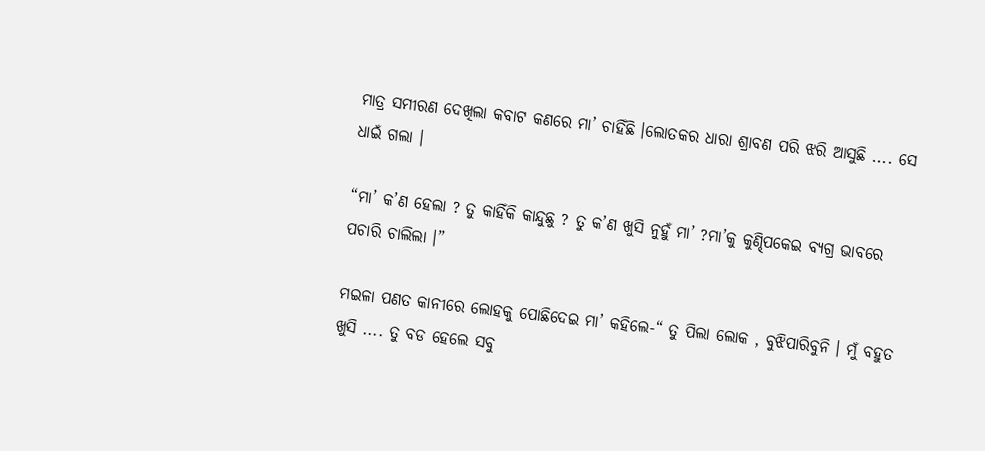ମାତ୍ର ସମୀରଣ ଦେଖିଲା କବାଟ କଣରେ ମା’ ଚାହିଁଛି ।ଲୋତକର ଧାରା ଶ୍ରାବଣ ପରି ଝରି ଆସୁଛି .... ସେ ଧାଇଁ ଗଲା ।

“ମା’ କ’ଣ ହେଲା ? ତୁ କାହିଁକି କାନ୍ଦୁଛୁ ? ତୁ କ’ଣ ଖୁସି ନୁହୁଁ ମା’ ?ମା’କୁ କୁଣ୍ଢିପକେଇ ବ୍ୟଗ୍ର ଭାବରେ ପଚାରି ଚାଲିଲା ।”

ମଇଳା ପଣତ କାନୀରେ ଲୋହକୁ ପୋଛିଦେଇ ମା’ କହିଲେ-“ ତୁ ପିଲା ଲୋକ , ବୁଝିପାରିବୁନି । ମୁଁ ବହୁତ ଖୁସି .... ତୁ ବଡ ହେଲେ ସବୁ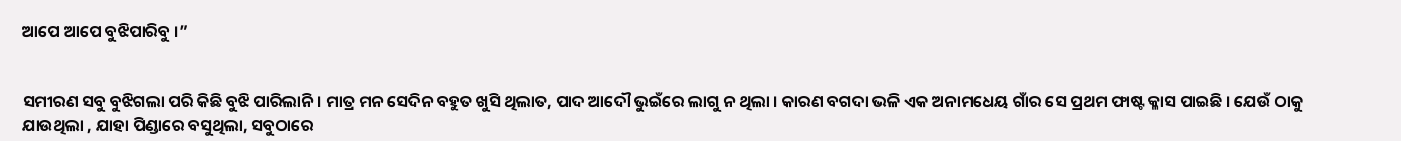ଆପେ ଆପେ ବୁଝିପାରିବୁ ।”


ସମୀରଣ ସବୁ ବୁଝିଗଲା ପରି କିଛି ବୁଝି ପାରିଲାନି। ମାତ୍ର ମନ ସେଦିନ ବହୁତ ଖୁସି ଥିଲାତ, ପାଦ ଆଦୌ ଭୁଇଁରେ ଲାଗୁ ନ ଥିଲା । କାରଣ ବଗଦା ଭଳି ଏକ ଅନାମଧେୟ ଗାଁର ସେ ପ୍ରଥମ ଫାଷ୍ଟ କ୍ଳାସ ପାଇଛି । ଯେଉଁ ଠାକୁ ଯାଉଥିଲା , ଯାହା ପିଣ୍ଡାରେ ବସୁଥିଲା, ସବୁଠାରେ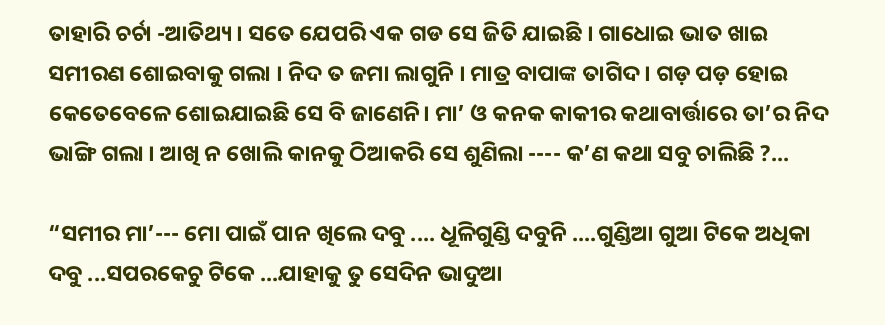ତାହାରି ଚର୍ଚା -ଆତିଥ୍ୟ । ସତେ ଯେପରି ଏକ ଗଡ ସେ ଜିତି ଯାଇଛି । ଗାଧୋଇ ଭାତ ଖାଇ ସମୀରଣ ଶୋଇବାକୁ ଗଲା । ନିଦ ତ ଜମା ଲାଗୁନି । ମାତ୍ର ବାପାଙ୍କ ତାଗିଦ । ଗଡ଼ ପଡ଼ ହୋଇ କେତେବେଳେ ଶୋଇଯାଇଛି ସେ ବି ଜାଣେନି। ମା’ ଓ କନକ କାକୀର କଥାବାର୍ତ୍ତାରେ ତା’ର ନିଦ ଭାଙ୍ଗି ଗଲା । ଆଖି ନ ଖୋଲି କାନକୁ ଠିଆକରି ସେ ଶୁଣିଲା ---- କ’ଣ କଥା ସବୁ ଚାଲିଛି ?...

“ସମୀର ମା’--- ମୋ ପାଇଁ ପାନ ଖିଲେ ଦବୁ .... ଧୂଳିଗୁଣ୍ଡି ଦବୁନି ....ଗୁଣ୍ଡିଆ ଗୁଆ ଟିକେ ଅଧିକା ଦବୁ ...ସପରକେଚୁ ଟିକେ ...ଯାହାକୁ ତୁ ସେଦିନ ଭାଦୁଆ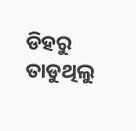ଡିହରୁ ତାଡୁଥିଲୁ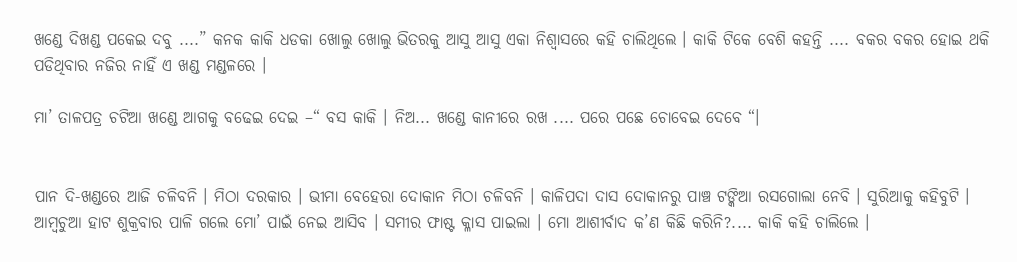ଖଣ୍ଡେ ଦିଖଣ୍ଡ ପକେଇ ଦବୁ ....” କନକ କାକି ଧଡକା ଖୋଲୁ ଖୋଲୁ ଭିତରକୁ ଆସୁ ଆସୁ ଏକା ନିଶ୍ଵାସରେ କହି ଚାଲିଥିଲେ । କାକି ଟିକେ ବେଶି କହନ୍ତି .... ବକର ବକର ହୋଇ ଥକି ପଡିଥିବାର ନଜିର ନାହିଁ ଏ ଖଣ୍ଡ ମଣ୍ଡଳରେ ।

ମା’ ତାଳପତ୍ର ଚଟିଆ ଖଣ୍ଡେ ଆଗକୁ ବଢେଇ ଦେଇ –“ ବସ କାକି । ନିଅ... ଖଣ୍ଡେ କାନୀରେ ରଖ .... ପରେ ପଛେ ଚୋବେଇ ଦେବେ “।


ପାନ ଦି-ଖଣ୍ଡରେ ଆଜି ଚଳିବନି । ମିଠା ଦରକାର । ଭୀମା ବେହେରା ଦୋକାନ ମିଠା ଚଳିବନି । କାଳିପଦା ଦାସ ଦୋକାନରୁ ପାଞ୍ଚ ଟଙ୍କିଆ ରସଗୋଲା ନେବି । ସୁରିଆକୁ କହିବୁଟି । ଆମ୍ବଚୁଆ ହାଟ ଶୁକ୍ରବାର ପାଳି ଗଲେ ମୋ’ ପାଇଁ ନେଇ ଆସିବ । ସମୀର ଫାଷ୍ଟ କ୍ଳାସ ପାଇଲା । ମୋ ଆଶୀର୍ବାଦ କ’ଣ କିଛି କରିନି?.... କାକି କହି ଚାଲିଲେ ।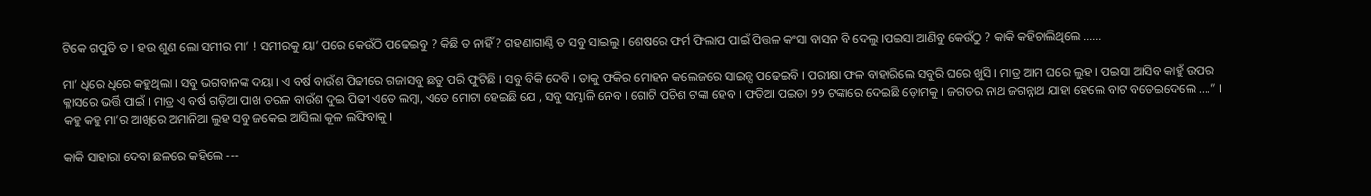ଟିକେ ଗପୁଡି ତ । ହଉ ଶୁଣ ଲୋ ସମୀର ମା’ ! ସମୀରକୁ ୟା’ ପରେ କେଉଁଠି ପଢେଇବୁ ? କିଛି ତ ନାହିଁ ? ଗହଣାଗାଣ୍ଠି ତ ସବୁ ସାଇଲୁ । ଶେଷରେ ଫର୍ମ ଫିଲାପ ପାଇଁ ପିତ୍ତଳ କଂସା ବାସନ ବି ଦେଲୁ ।ପଇସା ଆଣିବୁ କେଉଁଠୁ ? କାକି କହିଚାଲିଥିଲେ ......

ମା’ ଧିରେ ଧିରେ କହୁଥିଲା । ସବୁ ଭଗବାନଙ୍କ ଦୟା । ଏ ବର୍ଷ ବାଉଁଶ ପିଢୀରେ ଗଜାସବୁ ଛତୁ ପରି ଫୁଟିଛି । ସବୁ ବିକି ଦେବି । ତାକୁ ଫକିର ମୋହନ କଲେଜରେ ସାଇନ୍ସ ପଢେଇବି । ପରୀକ୍ଷା ଫଳ ବାହାରିଲେ ସବୁରି ଘରେ ଖୁସି । ମାତ୍ର ଆମ ଘରେ ଲୁହ । ପଇସା ଆସିବ କାହୁଁ ଉପର କ୍ଳାସରେ ଭର୍ତ୍ତି ପାଇଁ । ମାତ୍ର ଏ ବର୍ଷ ଗଡ଼ିଆ ପାଖ ତରଳ ବାଉଁଶ ଦୁଇ ପିଢୀ ଏତେ ଲମ୍ବା, ଏତେ ମୋଟା ହେଇଛି ଯେ , ସବୁ ସମ୍ଭାଳି ନେବ । ଗୋଟି ପଚିଶ ଟଙ୍କା ହେବ । ଫତିଆ ପଇଡା ୨୨ ଟଙ୍କାରେ ଦେଇଛି ଡ଼ୋମକୁ । ଜଗତର ନାଥ ଜଗନ୍ନାଥ ଯାହା ହେଲେ ବାଟ ବତେଇଦେଲେ ....” । କହୁ କହୁ ମା’ର ଆଖିରେ ଅମାନିଆ ଲୁହ ସବୁ ଜକେଇ ଆସିଲା କୂଳ ଲଙ୍ଘିବାକୁ ।

କାକି ସାହାରା ଦେବା ଛଳରେ କହିଲେ ---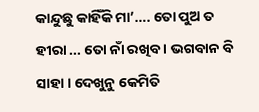କାନ୍ଦୁଛୁ କାହିଁକି ମା’…. ତୋ ପୁଅ ତ ହୀରା ... ତୋ ନାଁ ରଖିବ । ଭଗବାନ ବି ସାହା । ଦେଖୁନୁ କେମିତି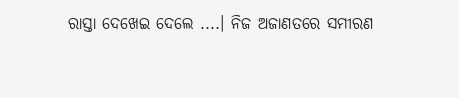ରାସ୍ତା ଦେଖେଇ ଦେଲେ ....। ନିଜ ଅଜାଣତରେ ସମୀରଣ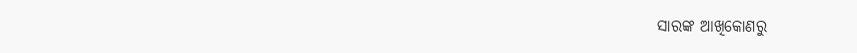ସାରଙ୍କ ଆଖିକୋଣରୁ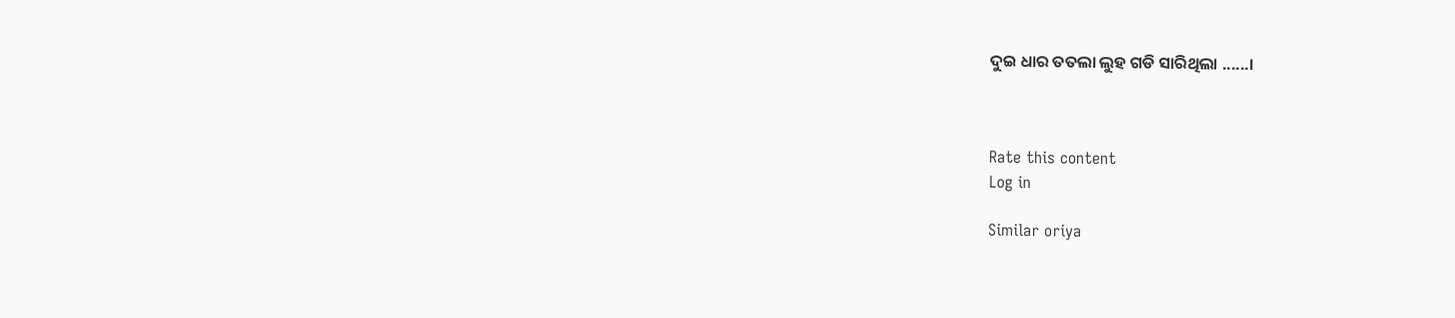ଦୁଇ ଧାର ତତଲା ଲୁହ ଗଡି ସାରିଥିଲା ......।



Rate this content
Log in

Similar oriya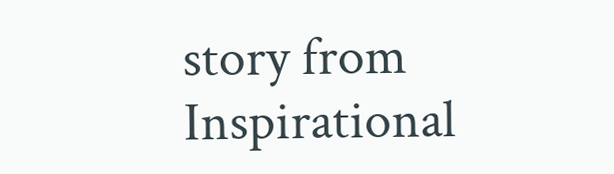story from Inspirational